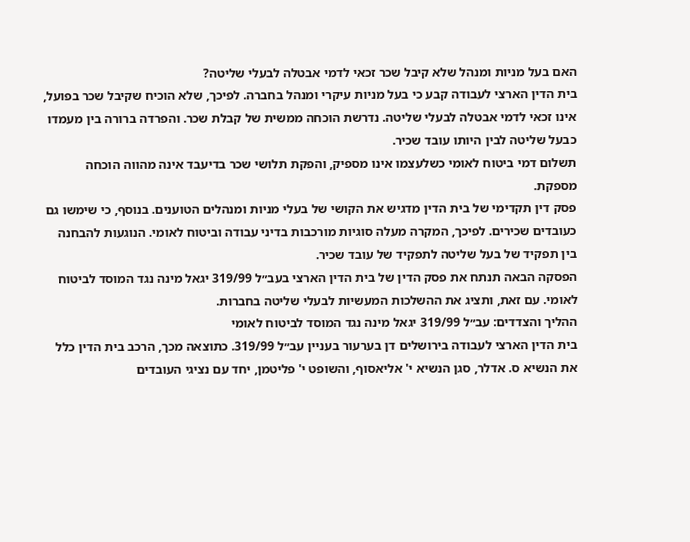האם בעל מניות ומנהל שלא קיבל שכר זכאי לדמי אבטלה לבעלי שליטה?
בית הדין הארצי לעבודה קבע כי בעל מניות עיקרי ומנהל בחברה. לפיכך, שלא הוכיח שקיבל שכר בפועל, אינו זכאי לדמי אבטלה לבעלי שליטה. נדרשת הוכחה ממשית של קבלת שכר. והפרדה ברורה בין מעמדו כבעל שליטה לבין היותו עובד שכיר.
תשלום דמי ביטוח לאומי כשלעצמו אינו מספיק, והפקת תלושי שכר בדיעבד אינה מהווה הוכחה מספקת.
פסק דין תקדימי של בית הדין מדגיש את הקושי של בעלי מניות ומנהלים הטוענים. בנוסף, כי שימשו גם כעובדים שכירים. לפיכך, המקרה מעלה סוגיות מורכבות בדיני עבודה וביטוח לאומי. הנוגעות להבחנה בין תפקיד של בעל שליטה לתפקיד של עובד שכיר.
הפסקה הבאה תנתח את פסק הדין של בית הדין הארצי בעב״ל 319/99 יגאל מינה נגד המוסד לביטוח לאומי. עם זאת, ותציג את ההשלכות המעשיות לבעלי שליטה בחברות.
ההליך והצדדים: עב״ל 319/99 יגאל מינה נגד המוסד לביטוח לאומי
בית הדין הארצי לעבודה בירושלים דן בערעור בעניין עב״ל 319/99. כתוצאה מכך, הרכב בית הדין כלל את הנשיא ס. אדלר, סגן הנשיא י' אליאסוף, והשופט י' פליטמן, יחד עם נציגי העובדים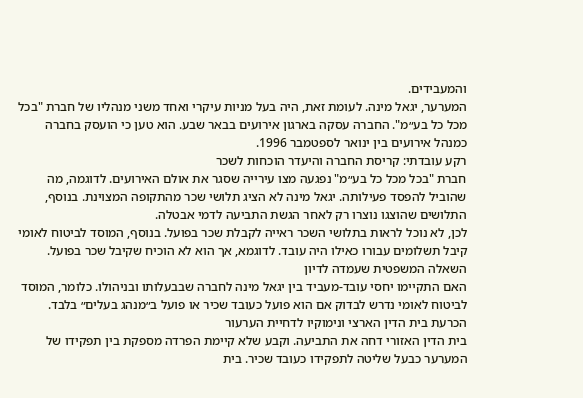והמעבידים.
המערער, יגאל מינה. לעומת זאת, היה בעל מניות עיקרי ואחד משני מנהליו של חברת "בכל מכל כל בע״מ". החברה עסקה בארגון אירועים בבאר שבע. הוא טען כי הועסק בחברה כמנהל אירועים בין ינואר לספטמבר 1996.
רקע עובדתי: קריסת החברה והיעדר הוכחות לשכר
חברת "בכל מכל כל בע״מ" נפגעה מצו עירייה שסגר את אולם האירועים. לדוגמה, מה שהוביל להפסד פעילותה. יגאל מינה לא הציג תלושי שכר מהתקופה המצוינת. בנוסף, התלושים שהוצגו נוצרו רק לאחר הגשת התביעה לדמי אבטלה.
לכן, לא נוכל לראות בתלושי השכר ראייה לקבלת שכר בפועל. בנוסף, המוסד לביטוח לאומי קיבל תשלומים עבורו כאילו היה עובד. לדוגמא, אך הוא לא הוכיח שקיבל שכר בפועל.
השאלה המשפטית שעמדה לדיון
האם התקיימו יחסי עובד-מעביד בין יגאל מינה לחברה שבבעלותו ובניהולו. כלומר, המוסד לביטוח לאומי נדרש לבדוק אם הוא פועל כעובד שכיר או פועל ב״מנהג בעלים״ בלבד.
הכרעת בית הדין הארצי ונימוקיו לדחיית הערעור
בית הדין האזורי דחה את התביעה. וקבע שלא קיימת הפרדה מספקת בין תפקידו של המערער כבעל שליטה לתפקידו כעובד שכיר. בית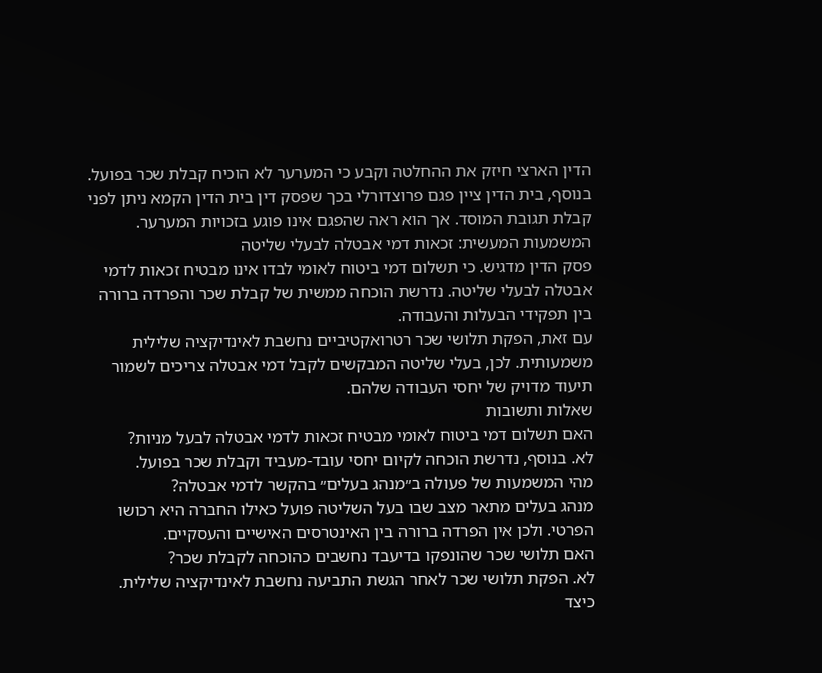הדין הארצי חיזק את ההחלטה וקבע כי המערער לא הוכיח קבלת שכר בפועל.
בנוסף, בית הדין ציין פגם פרוצדורלי בכך שפסק דין בית הדין הקמא ניתן לפני קבלת תגובת המוסד. אך הוא ראה שהפגם אינו פוגע בזכויות המערער.
המשמעות המעשית: זכאות דמי אבטלה לבעלי שליטה
פסק הדין מדגיש. כי תשלום דמי ביטוח לאומי לבדו אינו מבטיח זכאות לדמי אבטלה לבעלי שליטה. נדרשת הוכחה ממשית של קבלת שכר והפרדה ברורה בין תפקידי הבעלות והעבודה.
עם זאת, הפקת תלושי שכר רטרואקטיביים נחשבת לאינדיקציה שלילית משמעותית. לכן, בעלי שליטה המבקשים לקבל דמי אבטלה צריכים לשמור תיעוד מדויק של יחסי העבודה שלהם.
שאלות ותשובות
האם תשלום דמי ביטוח לאומי מבטיח זכאות לדמי אבטלה לבעל מניות?
לא. בנוסף, נדרשת הוכחה לקיום יחסי עובד-מעביד וקבלת שכר בפועל.
מהי המשמעות של פעולה ב״מנהג בעלים״ בהקשר לדמי אבטלה?
מנהג בעלים מתאר מצב שבו בעל השליטה פועל כאילו החברה היא רכושו הפרטי. ולכן אין הפרדה ברורה בין האינטרסים האישיים והעסקיים.
האם תלושי שכר שהונפקו בדיעבד נחשבים כהוכחה לקבלת שכר?
לא. הפקת תלושי שכר לאחר הגשת התביעה נחשבת לאינדיקציה שלילית.
כיצד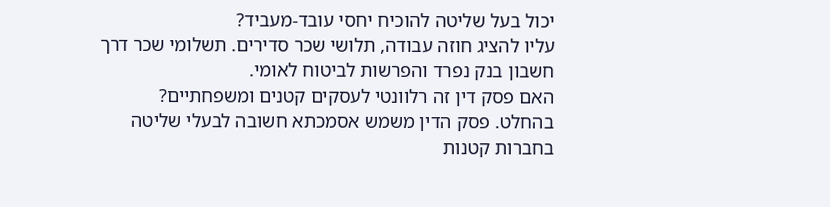יכול בעל שליטה להוכיח יחסי עובד-מעביד?
עליו להציג חוזה עבודה, תלושי שכר סדירים. תשלומי שכר דרך חשבון בנק נפרד והפרשות לביטוח לאומי.
האם פסק דין זה רלוונטי לעסקים קטנים ומשפחתיים?
בהחלט. פסק הדין משמש אסמכתא חשובה לבעלי שליטה בחברות קטנות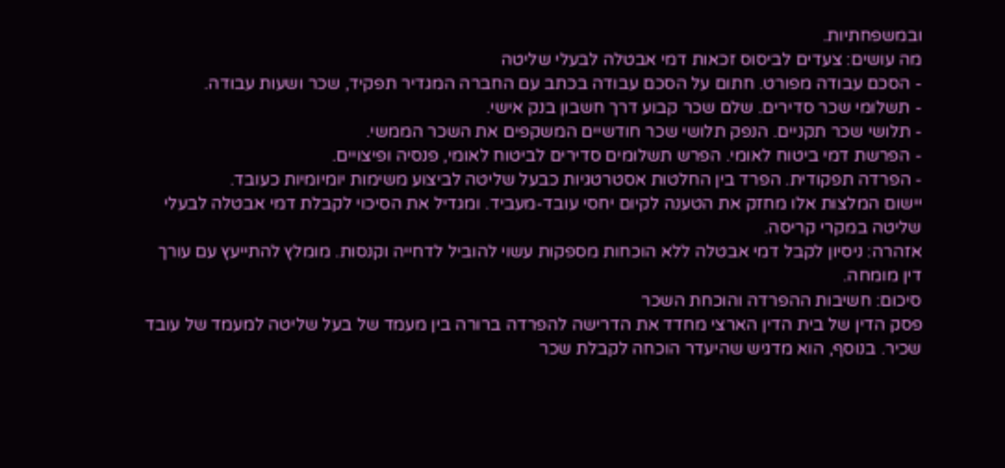ובמשפחתיות.
מה עושים: צעדים לביסוס זכאות דמי אבטלה לבעלי שליטה
- הסכם עבודה מפורט. חתום על הסכם עבודה בכתב עם החברה המגדיר תפקיד, שכר ושעות עבודה.
- תשלומי שכר סדירים. שלם שכר קבוע דרך חשבון בנק אישי.
- תלושי שכר תקניים. הנפק תלושי שכר חודשיים המשקפים את השכר הממשי.
- הפרשת דמי ביטוח לאומי. הפרש תשלומים סדירים לביטוח לאומי, פנסיה ופיצויים.
- הפרדה תפקודית. הפרד בין החלטות אסטרטגיות כבעל שליטה לביצוע משימות יומיומיות כעובד.
יישום המלצות אלו מחזק את הטענה לקיום יחסי עובד-מעביד. ומגדיל את הסיכוי לקבלת דמי אבטלה לבעלי שליטה במקרי קריסה.
אזהרה: ניסיון לקבל דמי אבטלה ללא הוכחות מספקות עשוי להוביל לדחייה וקנסות. מומלץ להתייעץ עם עורך דין מומחה.
סיכום: חשיבות ההפרדה והוכחת השכר
פסק הדין של בית הדין הארצי מחדד את הדרישה להפרדה ברורה בין מעמד של בעל שליטה למעמד של עובד שכיר. בנוסף, הוא מדגיש שהיעדר הוכחה לקבלת שכר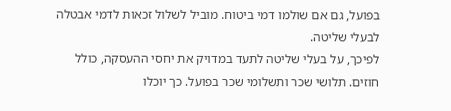בפועל, גם אם שולמו דמי ביטוח. מוביל לשלול זכאות לדמי אבטלה לבעלי שליטה.
לפיכך, על בעלי שליטה לתעד במדויק את יחסי ההעסקה, כולל חוזים. תלושי שכר ותשלומי שכר בפועל. כך יוכלו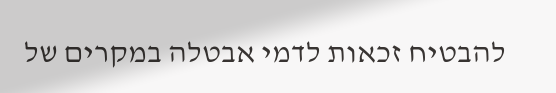להבטיח זכאות לדמי אבטלה במקרים של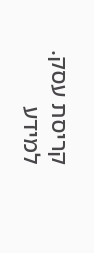קריסת עסק.
למידע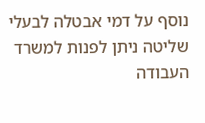נוסף על דמי אבטלה לבעלי שליטה ניתן לפנות למשרד העבודה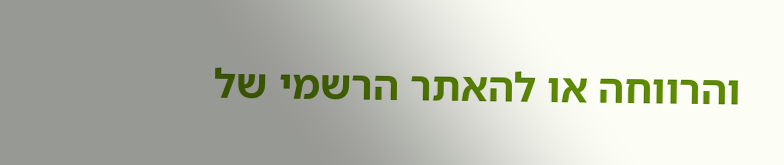והרווחה או להאתר הרשמי של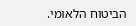הביטוח הלאומי.